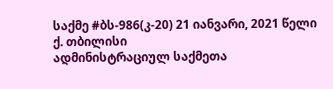საქმე #ბს-986(კ-20) 21 იანვარი, 2021 წელი
ქ. თბილისი
ადმინისტრაციულ საქმეთა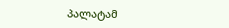პალატამ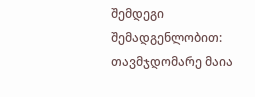შემდეგი შემადგენლობით:
თავმჯდომარე მაია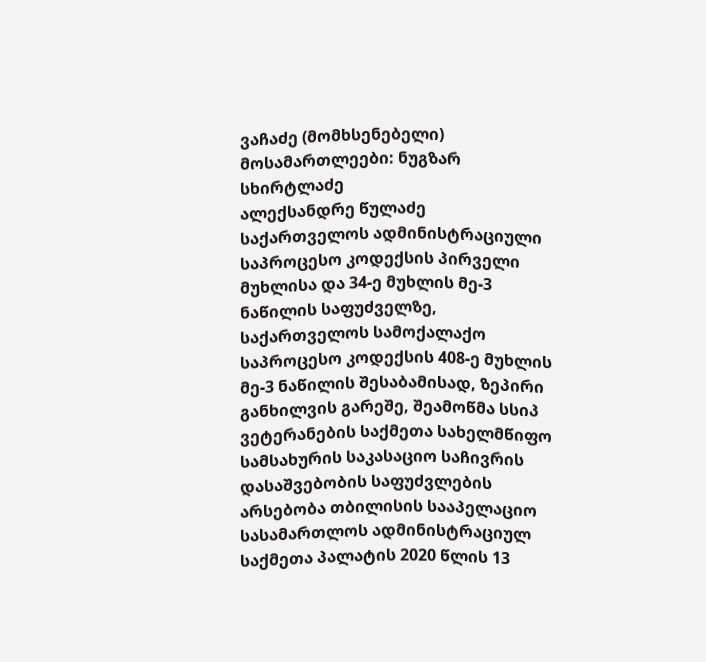ვაჩაძე (მომხსენებელი)
მოსამართლეები: ნუგზარ სხირტლაძე
ალექსანდრე წულაძე
საქართველოს ადმინისტრაციული საპროცესო კოდექსის პირველი მუხლისა და 34-ე მუხლის მე-3 ნაწილის საფუძველზე, საქართველოს სამოქალაქო საპროცესო კოდექსის 408-ე მუხლის მე-3 ნაწილის შესაბამისად, ზეპირი განხილვის გარეშე, შეამოწმა სსიპ ვეტერანების საქმეთა სახელმწიფო სამსახურის საკასაციო საჩივრის დასაშვებობის საფუძვლების არსებობა თბილისის სააპელაციო სასამართლოს ადმინისტრაციულ საქმეთა პალატის 2020 წლის 13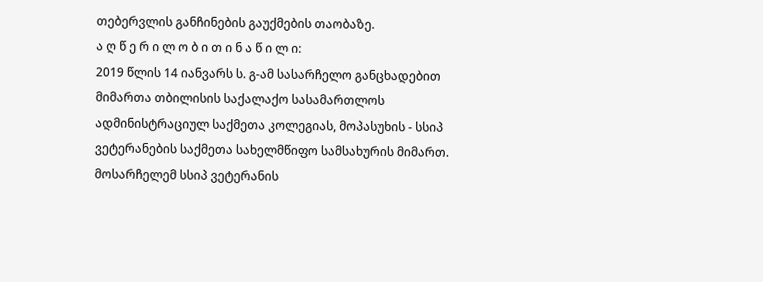თებერვლის განჩინების გაუქმების თაობაზე.
ა ღ წ ე რ ი ლ ო ბ ი თ ი ნ ა წ ი ლ ი:
2019 წლის 14 იანვარს ს. გ-ამ სასარჩელო განცხადებით მიმართა თბილისის საქალაქო სასამართლოს ადმინისტრაციულ საქმეთა კოლეგიას, მოპასუხის - სსიპ ვეტერანების საქმეთა სახელმწიფო სამსახურის მიმართ.
მოსარჩელემ სსიპ ვეტერანის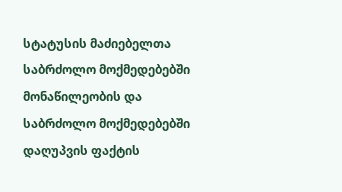სტატუსის მაძიებელთა საბრძოლო მოქმედებებში მონაწილეობის და საბრძოლო მოქმედებებში დაღუპვის ფაქტის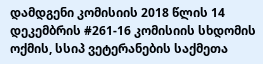დამდგენი კომისიის 2018 წლის 14 დეკემბრის #261-16 კომისიის სხდომის ოქმის, სსიპ ვეტერანების საქმეთა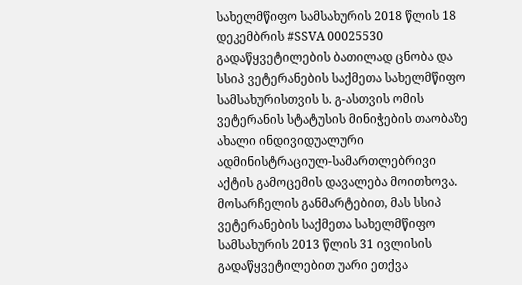სახელმწიფო სამსახურის 2018 წლის 18 დეკემბრის #SSVA 00025530 გადაწყვეტილების ბათილად ცნობა და სსიპ ვეტერანების საქმეთა სახელმწიფო სამსახურისთვის ს. გ-ასთვის ომის ვეტერანის სტატუსის მინიჭების თაობაზე ახალი ინდივიდუალური ადმინისტრაციულ-სამართლებრივი აქტის გამოცემის დავალება მოითხოვა.
მოსარჩელის განმარტებით, მას სსიპ ვეტერანების საქმეთა სახელმწიფო სამსახურის 2013 წლის 31 ივლისის გადაწყვეტილებით უარი ეთქვა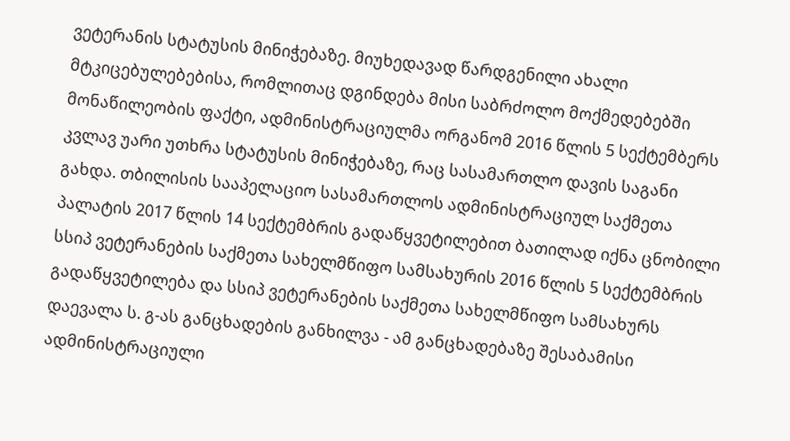ვეტერანის სტატუსის მინიჭებაზე. მიუხედავად წარდგენილი ახალი მტკიცებულებებისა, რომლითაც დგინდება მისი საბრძოლო მოქმედებებში მონაწილეობის ფაქტი, ადმინისტრაციულმა ორგანომ 2016 წლის 5 სექტემბერს კვლავ უარი უთხრა სტატუსის მინიჭებაზე, რაც სასამართლო დავის საგანი გახდა. თბილისის სააპელაციო სასამართლოს ადმინისტრაციულ საქმეთა პალატის 2017 წლის 14 სექტემბრის გადაწყვეტილებით ბათილად იქნა ცნობილი სსიპ ვეტერანების საქმეთა სახელმწიფო სამსახურის 2016 წლის 5 სექტემბრის გადაწყვეტილება და სსიპ ვეტერანების საქმეთა სახელმწიფო სამსახურს დაევალა ს. გ-ას განცხადების განხილვა - ამ განცხადებაზე შესაბამისი ადმინისტრაციული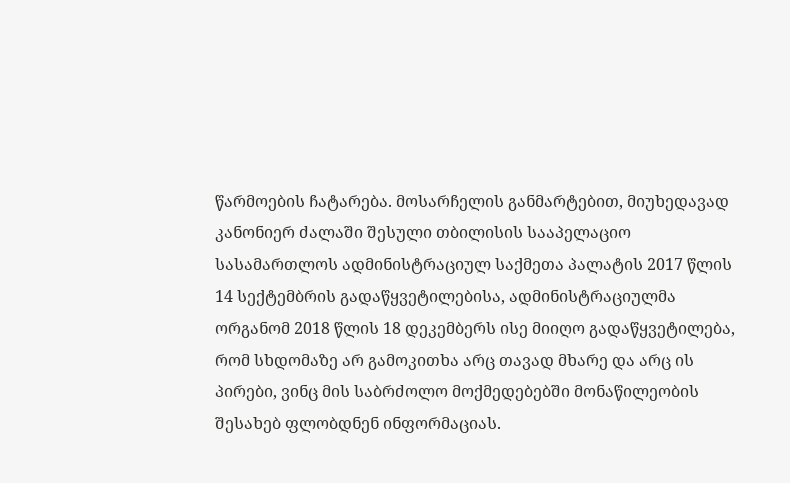წარმოების ჩატარება. მოსარჩელის განმარტებით, მიუხედავად კანონიერ ძალაში შესული თბილისის სააპელაციო სასამართლოს ადმინისტრაციულ საქმეთა პალატის 2017 წლის 14 სექტემბრის გადაწყვეტილებისა, ადმინისტრაციულმა ორგანომ 2018 წლის 18 დეკემბერს ისე მიიღო გადაწყვეტილება, რომ სხდომაზე არ გამოკითხა არც თავად მხარე და არც ის პირები, ვინც მის საბრძოლო მოქმედებებში მონაწილეობის შესახებ ფლობდნენ ინფორმაციას.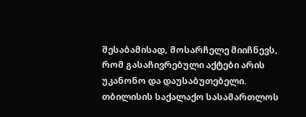შესაბამისად, მოსარჩელე მიიჩნევს, რომ გასაჩივრებული აქტები არის უკანონო და დაუსაბუთებელი.
თბილისის საქალაქო სასამართლოს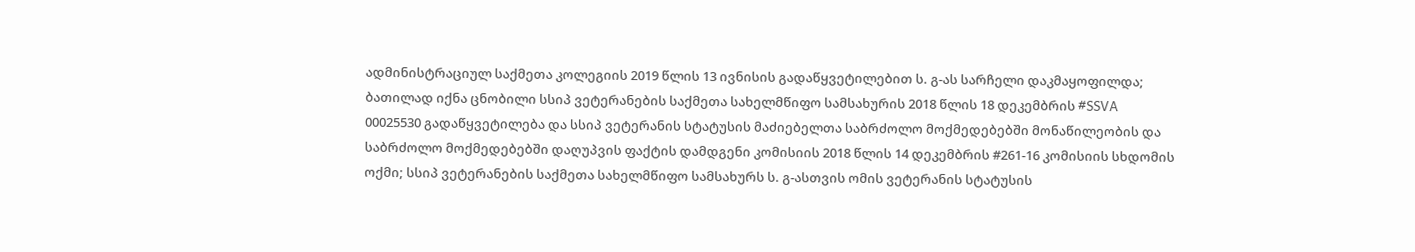ადმინისტრაციულ საქმეთა კოლეგიის 2019 წლის 13 ივნისის გადაწყვეტილებით ს. გ-ას სარჩელი დაკმაყოფილდა; ბათილად იქნა ცნობილი სსიპ ვეტერანების საქმეთა სახელმწიფო სამსახურის 2018 წლის 18 დეკემბრის #SSVA 00025530 გადაწყვეტილება და სსიპ ვეტერანის სტატუსის მაძიებელთა საბრძოლო მოქმედებებში მონაწილეობის და საბრძოლო მოქმედებებში დაღუპვის ფაქტის დამდგენი კომისიის 2018 წლის 14 დეკემბრის #261-16 კომისიის სხდომის ოქმი; სსიპ ვეტერანების საქმეთა სახელმწიფო სამსახურს ს. გ-ასთვის ომის ვეტერანის სტატუსის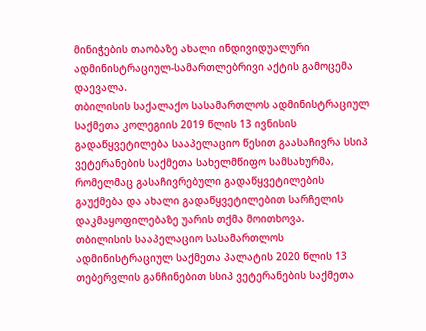მინიჭების თაობაზე ახალი ინდივიდუალური ადმინისტრაციულ-სამართლებრივი აქტის გამოცემა დაევალა.
თბილისის საქალაქო სასამართლოს ადმინისტრაციულ საქმეთა კოლეგიის 2019 წლის 13 ივნისის გადაწყვეტილება სააპელაციო წესით გაასაჩივრა სსიპ ვეტერანების საქმეთა სახელმწიფო სამსახურმა, რომელმაც გასაჩივრებული გადაწყვეტილების გაუქმება და ახალი გადაწყვეტილებით სარჩელის დაკმაყოფილებაზე უარის თქმა მოითხოვა.
თბილისის სააპელაციო სასამართლოს ადმინისტრაციულ საქმეთა პალატის 2020 წლის 13 თებერვლის განჩინებით სსიპ ვეტერანების საქმეთა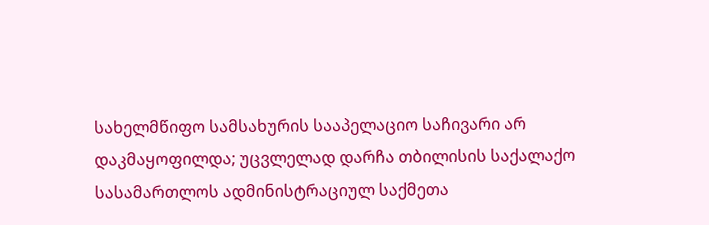სახელმწიფო სამსახურის სააპელაციო საჩივარი არ დაკმაყოფილდა; უცვლელად დარჩა თბილისის საქალაქო სასამართლოს ადმინისტრაციულ საქმეთა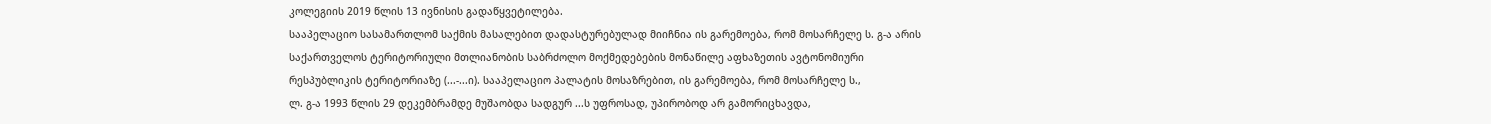კოლეგიის 2019 წლის 13 ივნისის გადაწყვეტილება.
სააპელაციო სასამართლომ საქმის მასალებით დადასტურებულად მიიჩნია ის გარემოება, რომ მოსარჩელე ს. გ-ა არის საქართველოს ტერიტორიული მთლიანობის საბრძოლო მოქმედებების მონაწილე აფხაზეთის ავტონომიური რესპუბლიკის ტერიტორიაზე (...-...ი). სააპელაციო პალატის მოსაზრებით, ის გარემოება, რომ მოსარჩელე ს.,
ლ. გ-ა 1993 წლის 29 დეკემბრამდე მუშაობდა სადგურ ...ს უფროსად, უპირობოდ არ გამორიცხავდა,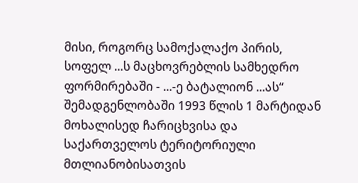მისი, როგორც სამოქალაქო პირის, სოფელ ...ს მაცხოვრებლის სამხედრო ფორმირებაში - ...-ე ბატალიონ ...ას“ შემადგენლობაში 1993 წლის 1 მარტიდან მოხალისედ ჩარიცხვისა და საქართველოს ტერიტორიული მთლიანობისათვის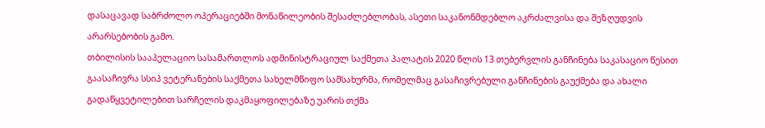დასაცავად საბრძოლო ოპერაციებში მონაწილეობის შესაძლებლობას, ასეთი საკანონმდებლო აკრძალვისა და შეზღუდვის არარსებობის გამო.
თბილისის სააპელაციო სასამართლოს ადმინისტრაციულ საქმეთა პალატის 2020 წლის 13 თებერვლის განჩინება საკასაციო წესით გაასაჩივრა სსიპ ვეტერანების საქმეთა სახელმწიფო სამსახურმა, რომელმაც გასაჩივრებული განჩინების გაუქმება და ახალი გადაწყვეტილებით სარჩელის დაკმაყოფილებაზე უარის თქმა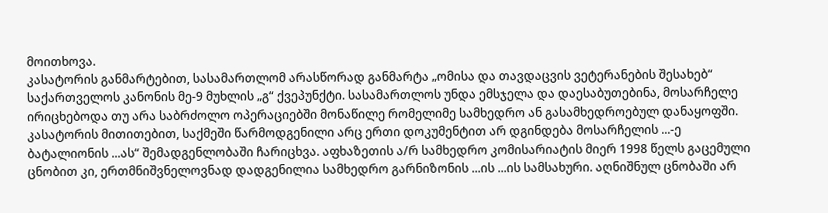მოითხოვა.
კასატორის განმარტებით, სასამართლომ არასწორად განმარტა „ომისა და თავდაცვის ვეტერანების შესახებ“ საქართველოს კანონის მე-9 მუხლის „გ“ ქვეპუნქტი. სასამართლოს უნდა ემსჯელა და დაესაბუთებინა, მოსარჩელე ირიცხებოდა თუ არა საბრძოლო ოპერაციებში მონაწილე რომელიმე სამხედრო ან გასამხედროებულ დანაყოფში. კასატორის მითითებით, საქმეში წარმოდგენილი არც ერთი დოკუმენტით არ დგინდება მოსარჩელის ...-ე ბატალიონის ...ას“ შემადგენლობაში ჩარიცხვა. აფხაზეთის ა/რ სამხედრო კომისარიატის მიერ 1998 წელს გაცემული ცნობით კი, ერთმნიშვნელოვნად დადგენილია სამხედრო გარნიზონის ...ის ...ის სამსახური. აღნიშნულ ცნობაში არ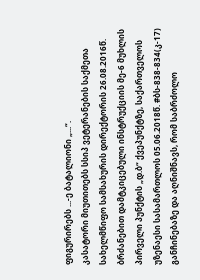ფიგურირებს ...-ე ბატალიონი „...“.
კასატორი მიუთითებს სსიპ ვეტერანების საქმეთა სახელმწიფო სამსახურის დირექტორის 26.08.2016წ. ბრძანებით დამტკიცებული ინსტრუქციის მე-6 მუხლის პირველი პუნქტის „დ.ბ“ ქვეპუნქტზე, საქართველოს უზენაესი სასამართლოს 05.06.2018წ. #ბს-838-834(კ-17) განჩინებაზე და აღნიშნავს, რომ საბრძოლო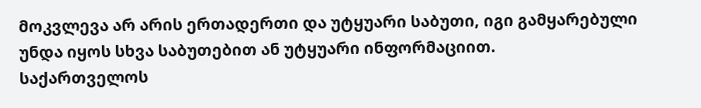მოკვლევა არ არის ერთადერთი და უტყუარი საბუთი, იგი გამყარებული უნდა იყოს სხვა საბუთებით ან უტყუარი ინფორმაციით.
საქართველოს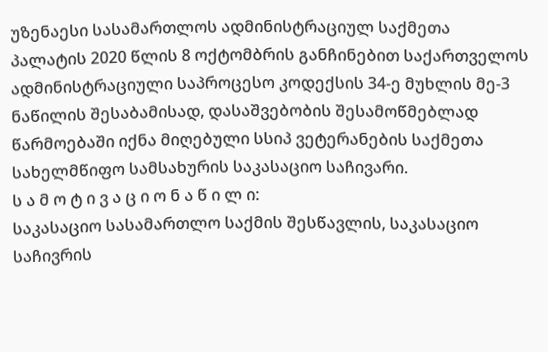უზენაესი სასამართლოს ადმინისტრაციულ საქმეთა პალატის 2020 წლის 8 ოქტომბრის განჩინებით საქართველოს ადმინისტრაციული საპროცესო კოდექსის 34-ე მუხლის მე-3 ნაწილის შესაბამისად, დასაშვებობის შესამოწმებლად წარმოებაში იქნა მიღებული სსიპ ვეტერანების საქმეთა სახელმწიფო სამსახურის საკასაციო საჩივარი.
ს ა მ ო ტ ი ვ ა ც ი ო ნ ა წ ი ლ ი:
საკასაციო სასამართლო საქმის შესწავლის, საკასაციო საჩივრის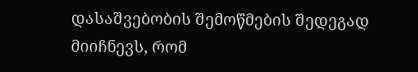დასაშვებობის შემოწმების შედეგად მიიჩნევს, რომ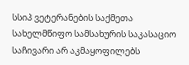სსიპ ვეტერანების საქმეთა სახელმწიფო სამსახურის საკასაციო საჩივარი არ აკმაყოფილებს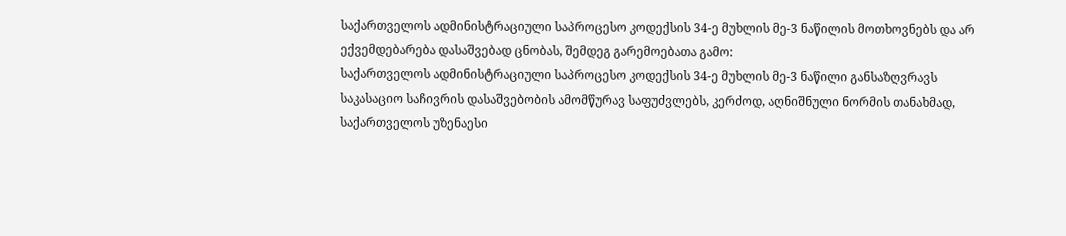საქართველოს ადმინისტრაციული საპროცესო კოდექსის 34-ე მუხლის მე-3 ნაწილის მოთხოვნებს და არ ექვემდებარება დასაშვებად ცნობას, შემდეგ გარემოებათა გამო:
საქართველოს ადმინისტრაციული საპროცესო კოდექსის 34-ე მუხლის მე-3 ნაწილი განსაზღვრავს საკასაციო საჩივრის დასაშვებობის ამომწურავ საფუძვლებს, კერძოდ, აღნიშნული ნორმის თანახმად, საქართველოს უზენაესი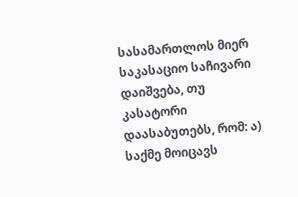სასამართლოს მიერ საკასაციო საჩივარი დაიშვება, თუ კასატორი დაასაბუთებს, რომ: ა) საქმე მოიცავს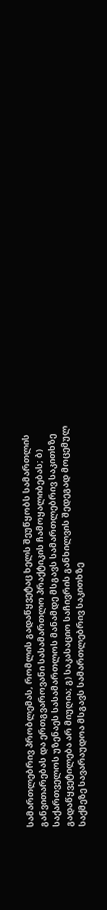სამართლებრივ პრობლემას, რომლის გადაწყვეტაც ხელს შეუწყობს სამართლის განვითარებას და ერთგვაროვანი სასამართლო პრაქტიკის ჩამოყალიბებას; ბ) საქართველოს უზენაეს სასამართლოს მანამდე მსგავს სამართლებრივ საკითხზე გადაწყვეტილება არ მიუღია; გ) საკასაციო საჩივრის განხილვის შედეგად მოცემულ საქმეზე სავარაუდოა მსგავს სამართლებრივ საკითხზე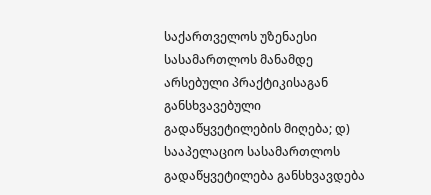საქართველოს უზენაესი სასამართლოს მანამდე არსებული პრაქტიკისაგან განსხვავებული გადაწყვეტილების მიღება; დ) სააპელაციო სასამართლოს გადაწყვეტილება განსხვავდება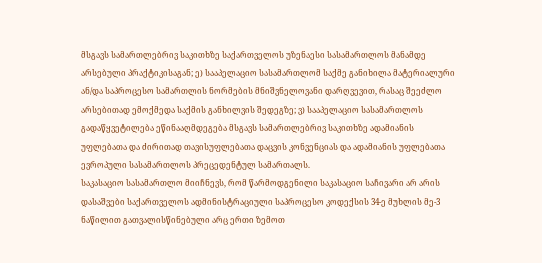მსგავს სამართლებრივ საკითხზე საქართველოს უზენაესი სასამართლოს მანამდე არსებული პრაქტიკისაგან; ე) სააპელაციო სასამართლომ საქმე განიხილა მატერიალური ან/და საპროცესო სამართლის ნორმების მნიშვნელოვანი დარღვევით, რასაც შეეძლო არსებითად ემოქმედა საქმის განხილვის შედეგზე; ვ) სააპელაციო სასამართლოს გადაწყვეტილება ეწინააღმდეგება მსგავს სამართლებრივ საკითხზე ადამიანის უფლებათა და ძირითად თავისუფლებათა დაცვის კონვენციას და ადამიანის უფლებათა ევროპული სასამართლოს პრეცედენტულ სამართალს.
საკასაციო სასამართლო მიიჩნევს, რომ წარმოდგენილი საკასაციო საჩივარი არ არის დასაშვები საქართველოს ადმინისტრაციული საპროცესო კოდექსის 34-ე მუხლის მე-3 ნაწილით გათვალისწინებული არც ერთი ზემოთ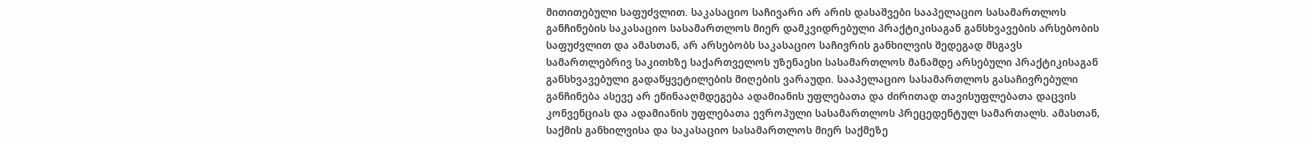მითითებული საფუძვლით. საკასაციო საჩივარი არ არის დასაშვები სააპელაციო სასამართლოს განჩინების საკასაციო სასამართლოს მიერ დამკვიდრებული პრაქტიკისაგან განსხვავების არსებობის საფუძვლით და ამასთან, არ არსებობს საკასაციო საჩივრის განხილვის შედეგად მსგავს სამართლებრივ საკითხზე საქართველოს უზენაესი სასამართლოს მანამდე არსებული პრაქტიკისაგან განსხვავებული გადაწყვეტილების მიღების ვარაუდი. სააპელაციო სასამართლოს გასაჩივრებული განჩინება ასევე არ ეწინააღმდეგება ადამიანის უფლებათა და ძირითად თავისუფლებათა დაცვის კონვენციას და ადამიანის უფლებათა ევროპული სასამართლოს პრეცედენტულ სამართალს. ამასთან, საქმის განხილვისა და საკასაციო სასამართლოს მიერ საქმეზე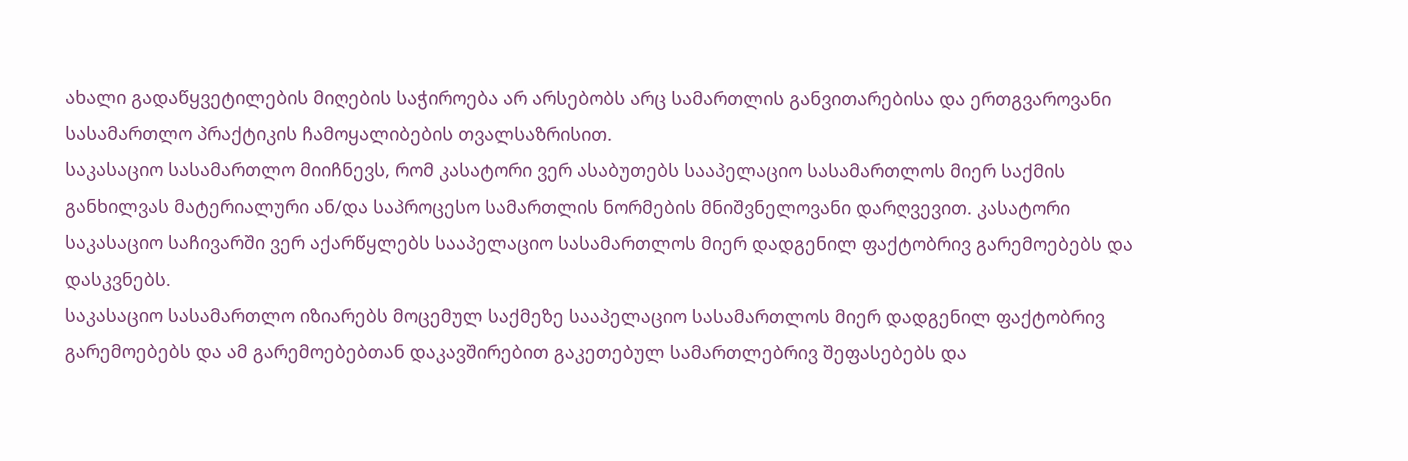ახალი გადაწყვეტილების მიღების საჭიროება არ არსებობს არც სამართლის განვითარებისა და ერთგვაროვანი სასამართლო პრაქტიკის ჩამოყალიბების თვალსაზრისით.
საკასაციო სასამართლო მიიჩნევს, რომ კასატორი ვერ ასაბუთებს სააპელაციო სასამართლოს მიერ საქმის განხილვას მატერიალური ან/და საპროცესო სამართლის ნორმების მნიშვნელოვანი დარღვევით. კასატორი საკასაციო საჩივარში ვერ აქარწყლებს სააპელაციო სასამართლოს მიერ დადგენილ ფაქტობრივ გარემოებებს და დასკვნებს.
საკასაციო სასამართლო იზიარებს მოცემულ საქმეზე სააპელაციო სასამართლოს მიერ დადგენილ ფაქტობრივ გარემოებებს და ამ გარემოებებთან დაკავშირებით გაკეთებულ სამართლებრივ შეფასებებს და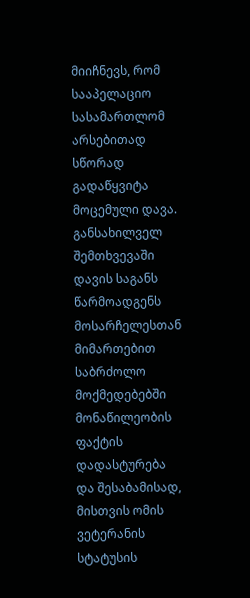მიიჩნევს, რომ სააპელაციო სასამართლომ არსებითად სწორად გადაწყვიტა მოცემული დავა.
განსახილველ შემთხვევაში დავის საგანს წარმოადგენს მოსარჩელესთან მიმართებით საბრძოლო მოქმედებებში მონაწილეობის ფაქტის დადასტურება და შესაბამისად, მისთვის ომის ვეტერანის სტატუსის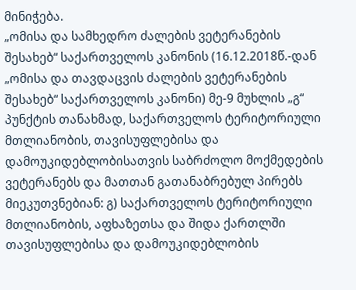მინიჭება.
„ომისა და სამხედრო ძალების ვეტერანების შესახებ“ საქართველოს კანონის (16.12.2018წ.-დან „ომისა და თავდაცვის ძალების ვეტერანების შესახებ“ საქართველოს კანონი) მე-9 მუხლის „გ“ პუნქტის თანახმად, საქართველოს ტერიტორიული მთლიანობის, თავისუფლებისა და დამოუკიდებლობისათვის საბრძოლო მოქმედების ვეტერანებს და მათთან გათანაბრებულ პირებს მიეკუთვნებიან: გ) საქართველოს ტერიტორიული მთლიანობის, აფხაზეთსა და შიდა ქართლში თავისუფლებისა და დამოუკიდებლობის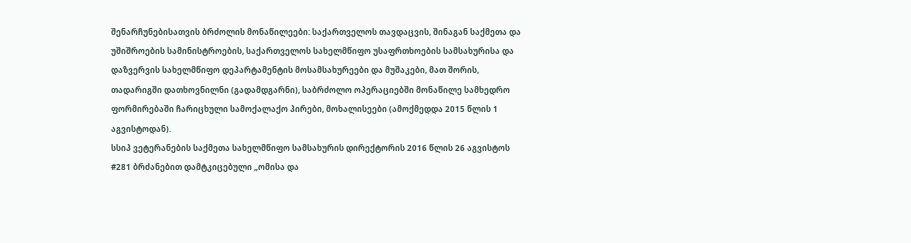შენარჩუნებისათვის ბრძოლის მონაწილეები: საქართველოს თავდაცვის, შინაგან საქმეთა და უშიშროების სამინისტროების, საქართველოს სახელმწიფო უსაფრთხოების სამსახურისა და დაზვერვის სახელმწიფო დეპარტამენტის მოსამსახურეები და მუშაკები, მათ შორის, თადარიგში დათხოვნილნი (გადამდგარნი), საბრძოლო ოპერაციებში მონაწილე სამხედრო ფორმირებაში ჩარიცხული სამოქალაქო პირები, მოხალისეები (ამოქმედდა 2015 წლის 1 აგვისტოდან).
სსიპ ვეტერანების საქმეთა სახელმწიფო სამსახურის დირექტორის 2016 წლის 26 აგვისტოს #281 ბრძანებით დამტკიცებული „ომისა და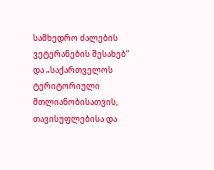სამხედრო ძალების ვეტერანების შესახებ“ და „საქართველოს ტერიტორიული მთლიანობისათვის, თავისუფლებისა და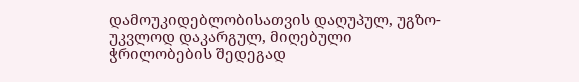დამოუკიდებლობისათვის დაღუპულ, უგზო-უკვლოდ დაკარგულ, მიღებული ჭრილობების შედეგად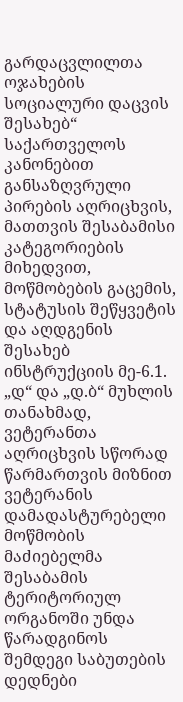გარდაცვლილთა ოჯახების სოციალური დაცვის შესახებ“ საქართველოს კანონებით განსაზღვრული პირების აღრიცხვის, მათთვის შესაბამისი კატეგორიების მიხედვით, მოწმობების გაცემის, სტატუსის შეწყვეტის და აღდგენის შესახებ ინსტრუქციის მე-6.1. „დ“ და „დ.ბ“ მუხლის თანახმად, ვეტერანთა აღრიცხვის სწორად წარმართვის მიზნით ვეტერანის დამადასტურებელი მოწმობის მაძიებელმა შესაბამის ტერიტორიულ ორგანოში უნდა წარადგინოს შემდეგი საბუთების დედნები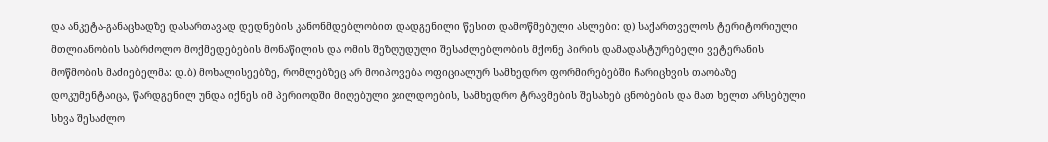და ანკეტა-განაცხადზე დასართავად დედნების კანონმდებლობით დადგენილი წესით დამოწმებული ასლები: დ) საქართველოს ტერიტორიული მთლიანობის საბრძოლო მოქმედებების მონაწილის და ომის შეზღუდული შესაძლებლობის მქონე პირის დამადასტურებელი ვეტერანის მოწმობის მაძიებელმა: დ.ბ) მოხალისეებზე, რომლებზეც არ მოიპოვება ოფიციალურ სამხედრო ფორმირებებში ჩარიცხვის თაობაზე დოკუმენტაიცა, წარდგენილ უნდა იქნეს იმ პერიოდში მიღებული ჯილდოების, სამხედრო ტრავმების შესახებ ცნობების და მათ ხელთ არსებული სხვა შესაძლო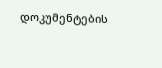დოკუმენტების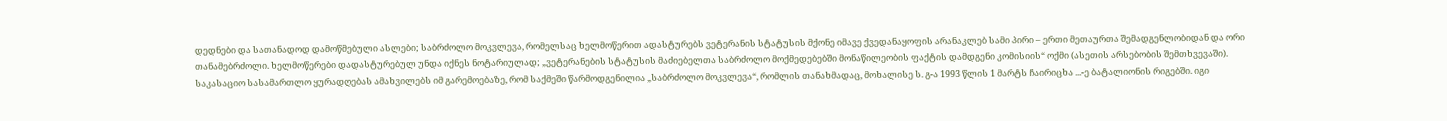დედნები და სათანადოდ დამოწმებული ასლები; საბრძოლო მოკვლევა, რომელსაც ხელმოწერით ადასტურებს ვეტერანის სტატუსის მქონე იმავე ქვედანაყოფის არანაკლებ სამი პირი – ერთი მეთაურთა შემადგენლობიდან და ორი თანამებრძოლი. ხელმოწერები დადასტურებულ უნდა იქნეს ნოტარიულად; „ვეტერანების სტატუსის მაძიებელთა საბრძოლო მოქმედებებში მონაწილეობის ფაქტის დამდგენი კომისიის“ ოქმი (ასეთის არსებობის შემთხვევაში).
საკასაციო სასამართლო ყურადღებას ამახვილებს იმ გარემოებაზე, რომ საქმეში წარმოდგენილია „საბრძოლო მოკვლევა“, რომლის თანახმადაც, მოხალისე ს. გ-ა 1993 წლის 1 მარტს ჩაირიცხა ...-ე ბატალიონის რიგებში. იგი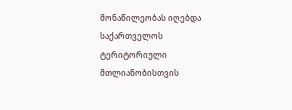მონაწილეობას იღებდა საქართველოს ტერიტორიული მთლიანობისთვის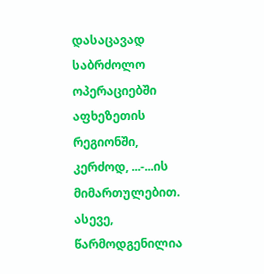დასაცავად საბრძოლო ოპერაციებში აფხეზეთის რეგიონში, კერძოდ, ...-...ის მიმართულებით. ასევე, წარმოდგენილია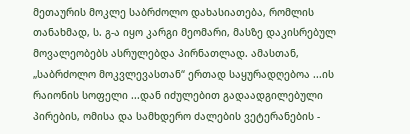მეთაურის მოკლე საბრძოლო დახასიათება, რომლის თანახმად, ს. გ-ა იყო კარგი მეომარი, მასზე დაკისრებულ მოვალეობებს ასრულებდა პირნათლად. ამასთან, „საბრძოლო მოკვლევასთან“ ერთად საყურადღებოა ...ის რაიონის სოფელი ...დან იძულებით გადაადგილებული პირების, ომისა და სამხდერო ძალების ვეტერანების -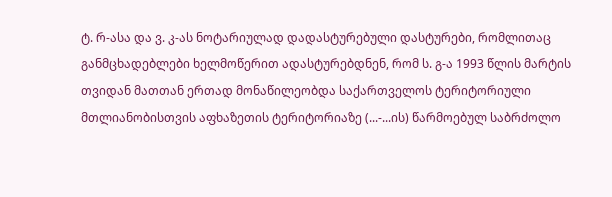ტ. რ-ასა და ვ. კ-ას ნოტარიულად დადასტურებული დასტურები, რომლითაც განმცხადებლები ხელმოწერით ადასტურებდნენ, რომ ს. გ-ა 1993 წლის მარტის თვიდან მათთან ერთად მონაწილეობდა საქართველოს ტერიტორიული მთლიანობისთვის აფხაზეთის ტერიტორიაზე (...-...ის) წარმოებულ საბრძოლო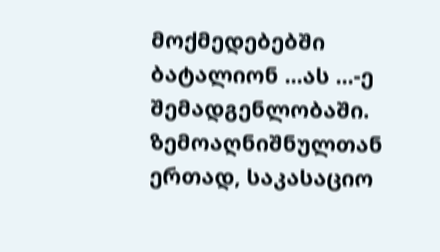მოქმედებებში ბატალიონ ...ას ...-ე შემადგენლობაში.
ზემოაღნიშნულთან ერთად, საკასაციო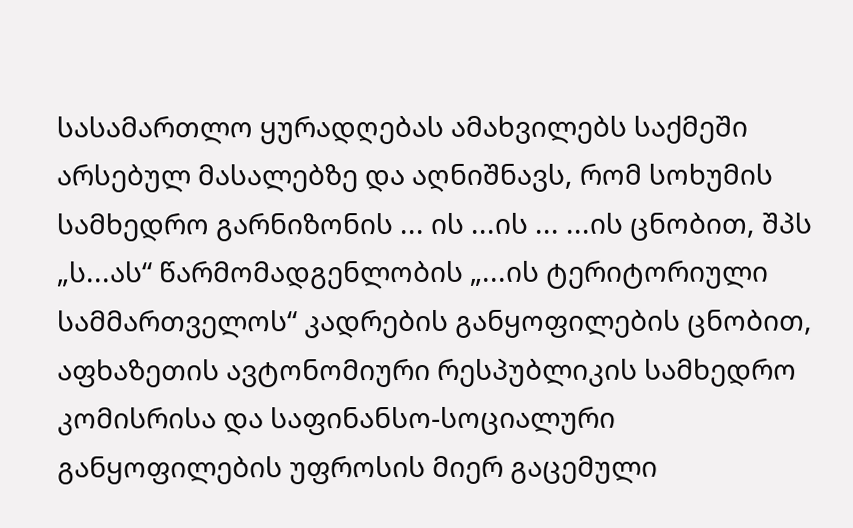სასამართლო ყურადღებას ამახვილებს საქმეში არსებულ მასალებზე და აღნიშნავს, რომ სოხუმის სამხედრო გარნიზონის ... ის ...ის ... ...ის ცნობით, შპს „ს...ას“ წარმომადგენლობის „...ის ტერიტორიული სამმართველოს“ კადრების განყოფილების ცნობით, აფხაზეთის ავტონომიური რესპუბლიკის სამხედრო კომისრისა და საფინანსო-სოციალური განყოფილების უფროსის მიერ გაცემული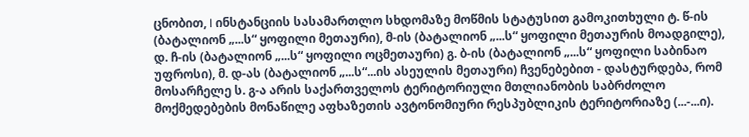ცნობით, I ინსტანციის სასამართლო სხდომაზე მოწმის სტატუსით გამოკითხული ტ. წ-ის (ბატალიონ „...ს“ ყოფილი მეთაური), მ-ის (ბატალიონ „...ს“ ყოფილი მეთაურის მოადგილე), დ. ჩ-ის (ბატალიონ „...ს“ ყოფილი ოცმეთაური) გ. ბ-ის (ბატალიონ „...ს“ ყოფილი საბინაო უფროსი), მ. დ-ას (ბატალიონ „...ს“...ის ასეულის მეთაური) ჩვენებებით - დასტურდება, რომ მოსარჩელე ს. გ-ა არის საქართველოს ტერიტორიული მთლიანობის საბრძოლო მოქმედებების მონაწილე აფხაზეთის ავტონომიური რესპუბლიკის ტერიტორიაზე (...-...ი).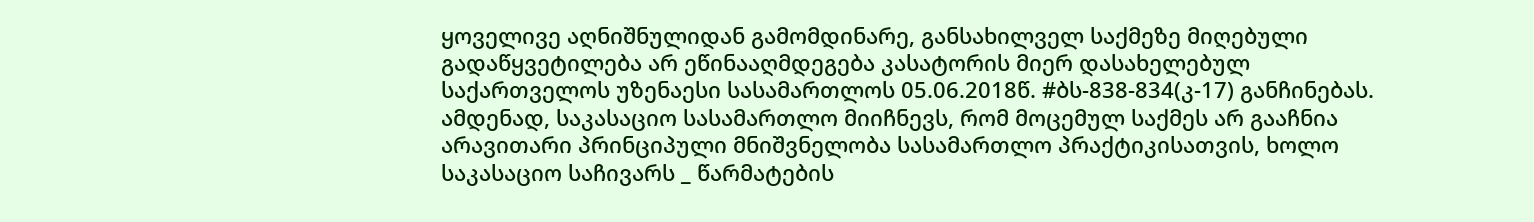ყოველივე აღნიშნულიდან გამომდინარე, განსახილველ საქმეზე მიღებული გადაწყვეტილება არ ეწინააღმდეგება კასატორის მიერ დასახელებულ საქართველოს უზენაესი სასამართლოს 05.06.2018წ. #ბს-838-834(კ-17) განჩინებას.
ამდენად, საკასაციო სასამართლო მიიჩნევს, რომ მოცემულ საქმეს არ გააჩნია არავითარი პრინციპული მნიშვნელობა სასამართლო პრაქტიკისათვის, ხოლო საკასაციო საჩივარს _ წარმატების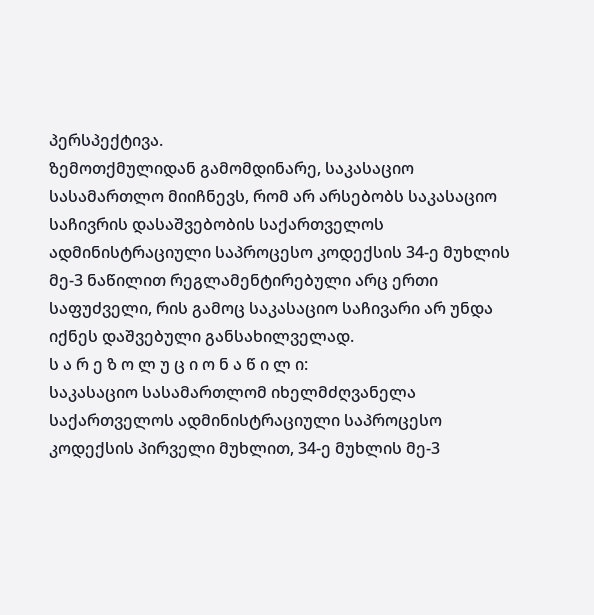პერსპექტივა.
ზემოთქმულიდან გამომდინარე, საკასაციო სასამართლო მიიჩნევს, რომ არ არსებობს საკასაციო საჩივრის დასაშვებობის საქართველოს ადმინისტრაციული საპროცესო კოდექსის 34-ე მუხლის მე-3 ნაწილით რეგლამენტირებული არც ერთი საფუძველი, რის გამოც საკასაციო საჩივარი არ უნდა იქნეს დაშვებული განსახილველად.
ს ა რ ე ზ ო ლ უ ც ი ო ნ ა წ ი ლ ი:
საკასაციო სასამართლომ იხელმძღვანელა საქართველოს ადმინისტრაციული საპროცესო კოდექსის პირველი მუხლით, 34-ე მუხლის მე-3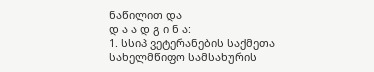ნაწილით და
დ ა ა დ გ ი ნ ა:
1. სსიპ ვეტერანების საქმეთა სახელმწიფო სამსახურის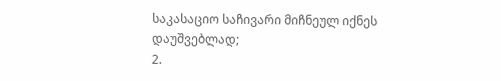საკასაციო საჩივარი მიჩნეულ იქნეს დაუშვებლად;
2.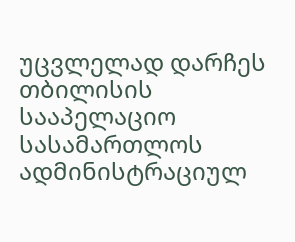უცვლელად დარჩეს თბილისის სააპელაციო სასამართლოს ადმინისტრაციულ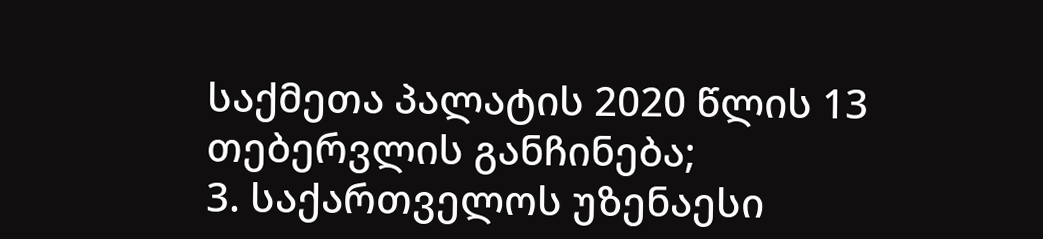საქმეთა პალატის 2020 წლის 13 თებერვლის განჩინება;
3. საქართველოს უზენაესი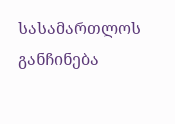სასამართლოს განჩინება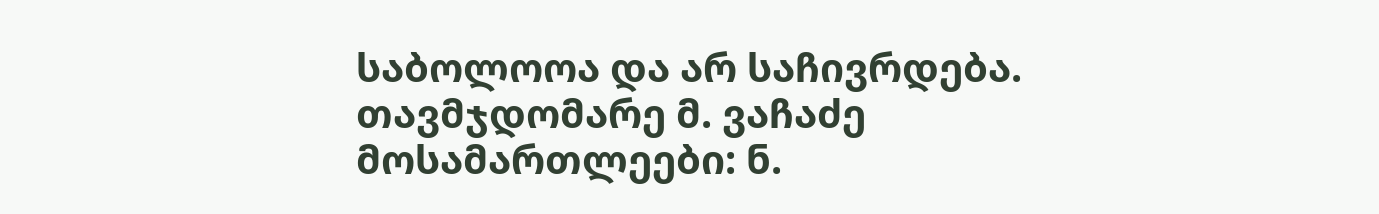საბოლოოა და არ საჩივრდება.
თავმჯდომარე მ. ვაჩაძე
მოსამართლეები: ნ.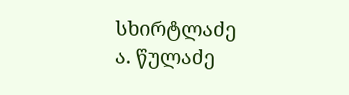სხირტლაძე
ა. წულაძე